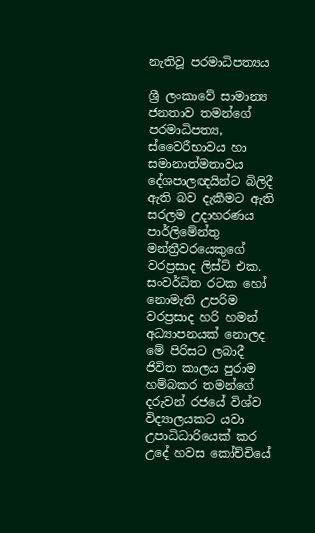නැතිවූ පරමාධිපත්‍යය

ශ්‍රී ලංකාවේ සාමාන්‍ය ජනතාව තමන්ගේ පරමාධිපත්‍ය, ස්වෛරීභාවය හා සමානාත්මතාවය දේශපාලඥයින්ට බිලිදී ඇති බව දැකීමට ඇති සරලම උදාහරණය පාර්ලිමේන්තු මන්ත්‍රීවරයෙකුගේ වරප්‍රසාද ලිස්ට් එක. සංවර්ධිත රටක හෝ නොමැති උපරිම වරප්‍රසාද හරි හමන් අධ්‍යාපනයක් නොලද මේ පිරිසට ලබාදී ජිවිත කාලය පුරාම හම්බකර තමන්ගේ දරුවන් රජයේ විශ්ව විද්‍යාලයකට යවා උපාධිධාරියෙක් කර උදේ හවස කෝච්චියේ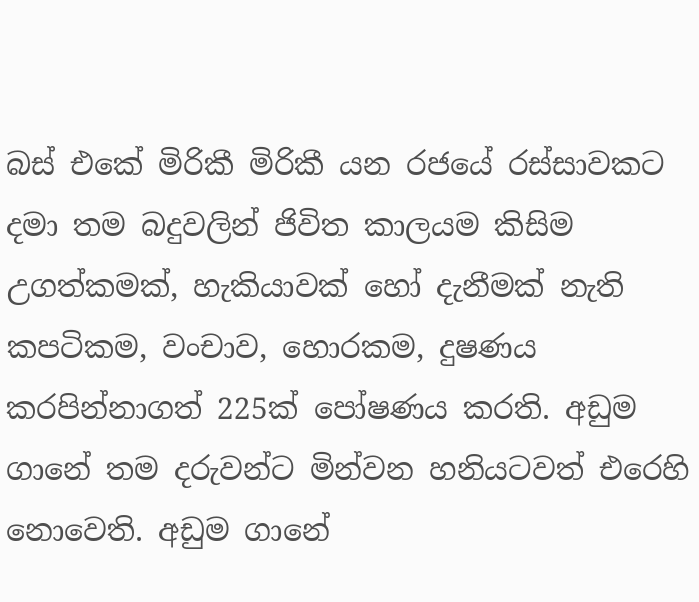බස් එකේ මිරිකී මිරිකී යන රජයේ රස්සාවකට දමා තම බදුවලින් ජිවිත කාලයම කිසිම උගත්කමක්, හැකියාවක් හෝ දැනීමක් නැති කපටිකම, වංචාව, හොරකම, දුෂණය කරපින්නාගත් 225ක් පෝෂණය කරති. අඩුම ගානේ තම දරුවන්ට මින්වන හනියටවත් එරෙහි නොවෙති. අඩුම ගානේ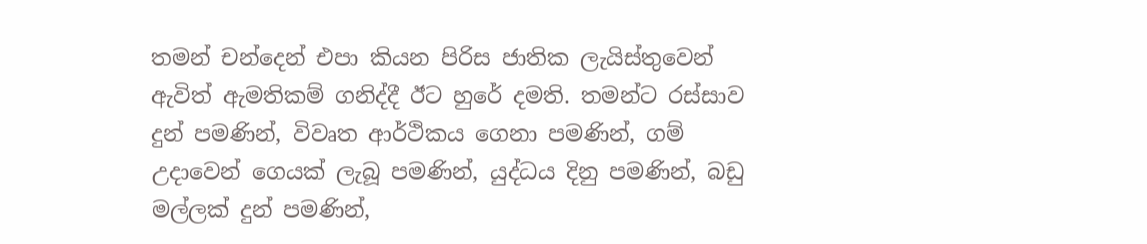තමන් චන්දෙන් එපා කියන පිරිස ජාතික ලැයිස්තුවෙන් ඇවිත් ඇමතිකම් ගනිද්දී ඊට හුරේ දමති. තමන්ට රස්සාව දුන් පමණින්, විවෘත ආර්ථිකය ගෙනා පමණින්, ගම් උදාවෙන් ගෙයක් ලැබූ පමණින්, යුද්ධය දිනු පමණින්, බඩු මල්ලක් දුන් පමණින්,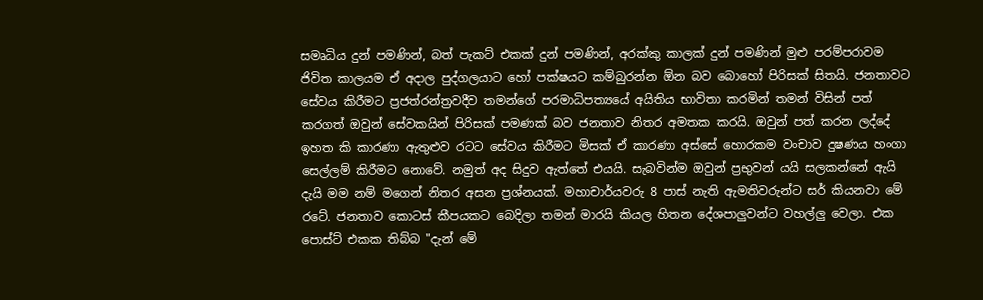සමෘධිය දුන් පමණින්, බත් පැකට් එකක් දුන් පමණින්, අරක්කු කාලක් දුන් පමණින් මුළු පරම්පරාවම ජිවිත කාලයම ඒ අදාල පුද්ගලයාට හෝ පක්ෂයට කම්බුරන්න ඕන බව බොහෝ පිරිසක් සිතයි. ජනතාවට සේවය කිරීමට ප්‍රජත්රන්ත්‍රවදීව තමන්ගේ පරමාධිපත්‍යයේ අයිතිය භාවිතා කරමින් තමන් විසින් පත් කරගත් ඔවුන් සේවකයින් පිරිසක් පමණක් බව ජනතාව නිතර අමතක කරයි. ඔවුන් පත් කරන ලද්දේ ඉහත කි කාරණා ඇතුළුව රටට සේවය කිරීමට මිසක් ඒ කාරණා අස්සේ හොරකම වංචාව දුෂණය හංගා සෙල්ලම් කිරීමට නොවේ. නමුත් අද සිදුව ඇත්තේ එයයි. සැබවින්ම ඔවුන් ප්‍රභුවන් යයි සලකන්නේ ඇයි දැයි මම නම් මගෙන් නිතර අසන ප්‍රශ්නයක්. මහාචාර්යවරු 8 පාස් නැති ඇමතිවරුන්ට සර් කියනවා මේ රටේ. ජනතාව කොටස් කීපයකට බෙදිලා තමන් මාරයි කියල හිතන දේශපාලුවන්ට වහල්ලු වෙලා. එක පොස්ට් එකක තිබ්බ "දැන් මේ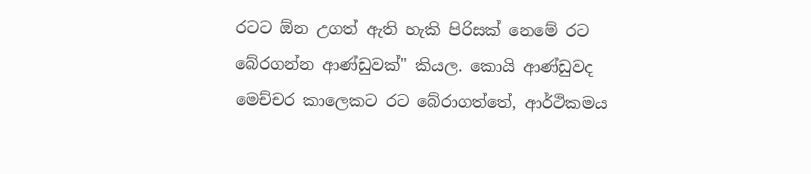රටට ඕන උගත් ඇති හැකි පිරිසක් නෙමේ රට බේරගන්න ආණ්ඩුවක්" කියල. කොයි ආණ්ඩුවද මෙච්චර කාලෙකට රට බේරාගත්තේ, ආර්ථිකමය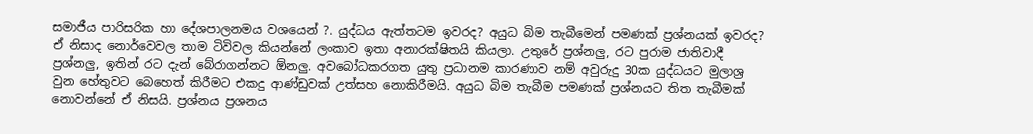සමාජීය පාරිසරික හා දේශපාලනමය වශයෙන් ?. යුද්ධය ඇත්තටම ඉවරද? අයුධ බිම තැබීමෙන් පමණක් ප්‍රශ්නයක් ඉවරද? ඒ නිසාද නොර්වෙවල තාම ටිවිවල කියන්නේ ලංකාව ඉතා අනාරක්ෂිතයි කියලා. උතුරේ ප්‍රශ්නලු, රට පුරාම ජාතිවාදී ප්‍රශ්නලු, ඉතින් රට දැන් බේරාගන්නට ඕනලු. අවබෝධකරගත යුතු ප්‍රධානම කාරණාව නම් අවුරුදු 30ක යුද්ධයට මුලාශ්‍ර වුන හේතුවට බෙහෙත් කිරීමට එකදු ආණ්ඩුවක් උත්සහ නොකිරීමයි. අයුධ බිම තැබීම පමණක් ප්‍රශ්නයට තිත තැබීමක් නොවන්නේ ඒ නිසයි. ප්‍රශ්නය ප්‍රශනය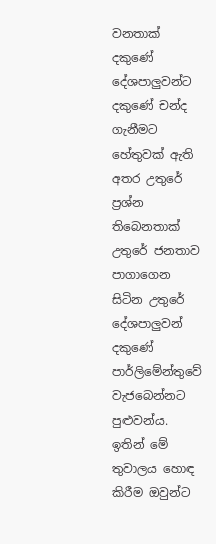වනතාක් දකුණේ දේශපාලුවන්ට දකුණේ චන්ද ගැනීමට හේතුවක් ඇති අතර උතුරේ ප්‍රශ්න තිබෙනතාක් උතුරේ ජනතාව පාගාගෙන සිටින උතුරේ දේශපාලුවන් දකුණේ පාර්ලිමේන්තුවේ වැජබෙන්නට පුළුවන්ය. ඉතින් මේ තුවාලය හොඳ කිරීම ඔවුන්ට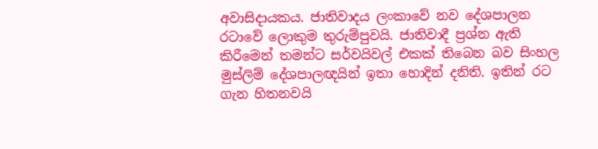අවාසිදායකය. ජාතිවාදය ලංකාවේ නව දේශපාලන රටාවේ ලොකුම තුරුම්පුවයි. ජාතිවාදී ප්‍රශ්න ඇති කිරීමෙන් තමන්ට සර්වයිවල් එකක් තිබෙන බව සිංහල මුස්ලිම් දේශපාලඥයින් ඉතා හොදින් දනිති. ඉතින් රට ගැන හිතනවයි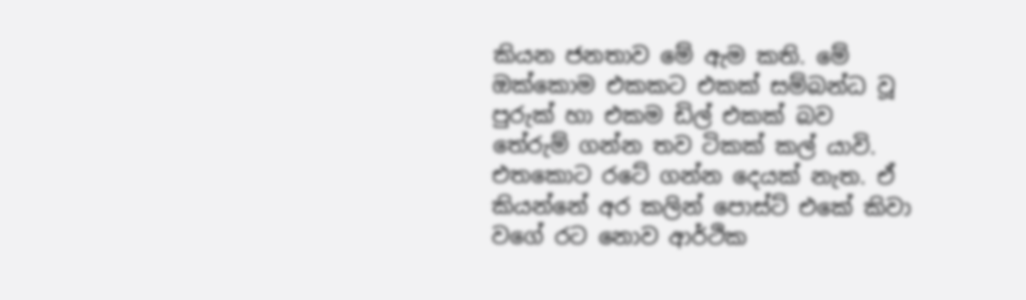කියන ජනතාව මේ ඇම කති. මේ ඔක්කොම එකකට එකක් සම්බන්ධ වූ පුරුක් හා එකම ඩිල් එකක් බව තේරුම් ගන්න තව ටිකක් කල් යාවි. එතකොට රටේ ගන්න දෙයක් නැත. ඒ කියන්නේ අර කලින් පොස්ට් එකේ කිවා වගේ රට නොව ආර්ථික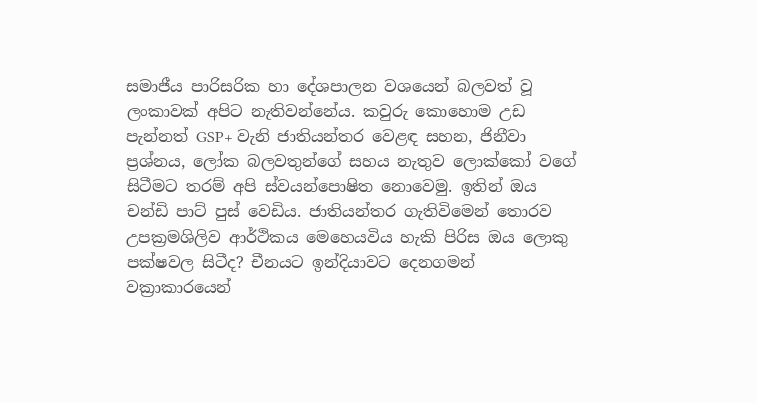සමාජීය පාරිසරික හා දේශපාලන වශයෙන් බලවත් වූ ලංකාවක් අපිට නැතිවන්නේය. කවුරු කොහොම උඩ පැන්නත් GSP+ වැනි ජාතියන්තර වෙළඳ සහන, ජිනීවා ප්‍රශ්නය, ලෝක බලවතුන්ගේ සහය නැතුව ලොක්කෝ වගේ සිටීමට තරම් අපි ස්වයන්පොෂිත නොවෙමු. ඉතින් ඔය චන්ඩි පාට් පුස් වෙඩිය. ජාතියන්තර ගැතිවිමෙන් තොරව උපක්‍රමශිලිව ආර්ථිකය මෙහෙයවිය හැකි පිරිස ඔය ලොකු පක්ෂවල සිටීද? චීනයට ඉන්දියාවට දෙනගමන් වක්‍රාකාරයෙන්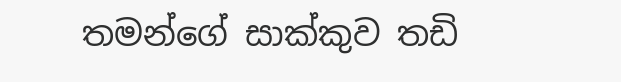තමන්ගේ සාක්කුව තඩි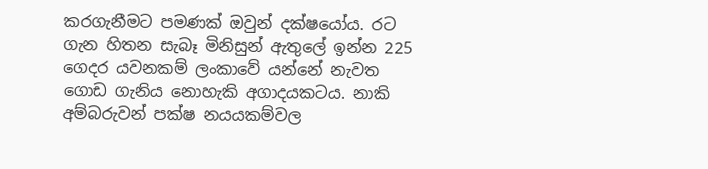කරගැනීමට පමණක් ඔවුන් දක්ෂයෝය. රට ගැන හිතන සැබෑ මිනිසුන් ඇතුලේ ඉන්න 225 ගෙදර යවනකම් ලංකාවේ යන්නේ නැවත ගොඩ ගැනිය නොහැකි අගාදයකටය. නාකි අම්බරුවන් පක්ෂ නයයකම්වල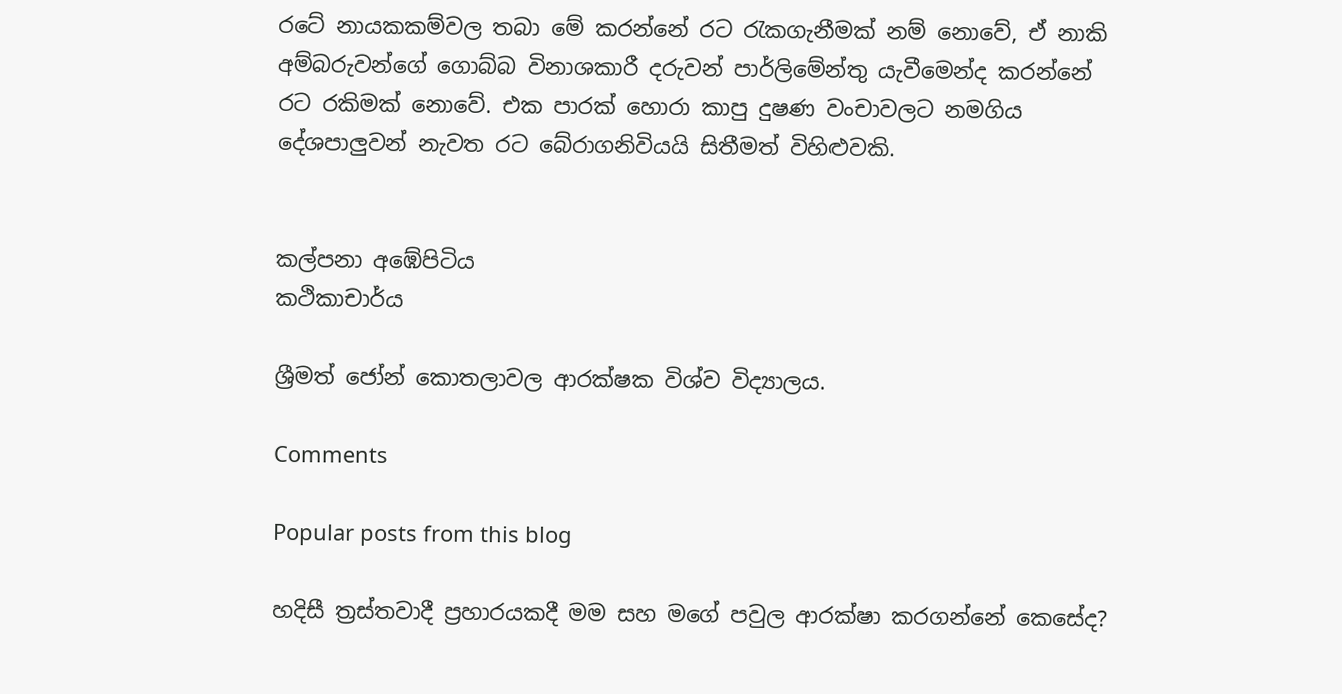රටේ නායකකම්වල තබා මේ කරන්නේ රට රැකගැනීමක් නම් නොවේ, ඒ නාකි අම්බරුවන්ගේ ගොබ්බ විනාශකාරී දරුවන් පාර්ලිමේන්තු යැවීමෙන්ද කරන්නේ රට රකිමක් නොවේ. එක පාරක් හොරා කාපු දුෂණ වංචාවලට නමගිය දේශපාලුවන් නැවත රට බේරාගනිවියයි සිතීමත් විහිළුවකි.


කල්පනා අඹේපිටිය
කථිකාචාර්ය

ශ්‍රීමත් ජෝන් කොතලාවල ආරක්ෂක විශ්ව විද්‍යාලය.

Comments

Popular posts from this blog

හදිසී ත්‍රස්තවාදී ප්‍රහාරයකදී මම සහ මගේ පවුල ආරක්ෂා කරගන්නේ කෙසේද?